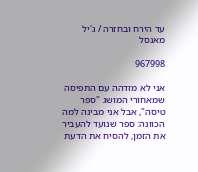עד הירח ובחזרה / ג'יל מאנסל

967998

אני לא מזדהה עם התפיסה שמאחורי המושג "ספר טיסה", אבל אני מבינה למה הכוונה: ספר שנועד להעביר את הזמן, להסיח את הדעת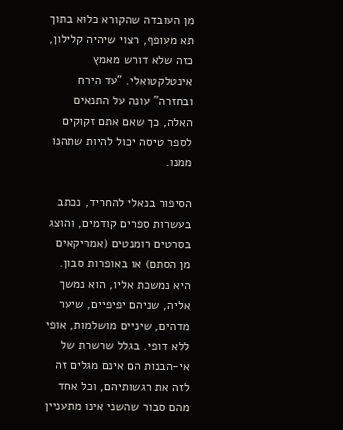מן העובדה שהקורא כלוא בתוך תא מעופף, רצוי שיהיה קלילון, כזה שלא דורש מאמץ אינטלקטואלי. "עד הירח ובחזרה" עונה על התנאים האלה, כך שאם אתם זקוקים לספר טיסה יכול להיות שתהנו ממנו.

הסיפור בנאלי להחריד, נכתב בעשרות ספרים קודמים, והוצג בסרטים רומנטים (אמריקאים מן הסתם) או באופרות סבון. היא נמשכת אליו, הוא נמשך אליה, שניהם יפיפיים, שיער מדהים, שיניים מושלמות, אופי ללא דופי. בגלל שרשרת של אי-הבנות הם אינם מגלים זה לזה את רגשותיהם, וכל אחד מהם סבור שהשני אינו מתעניין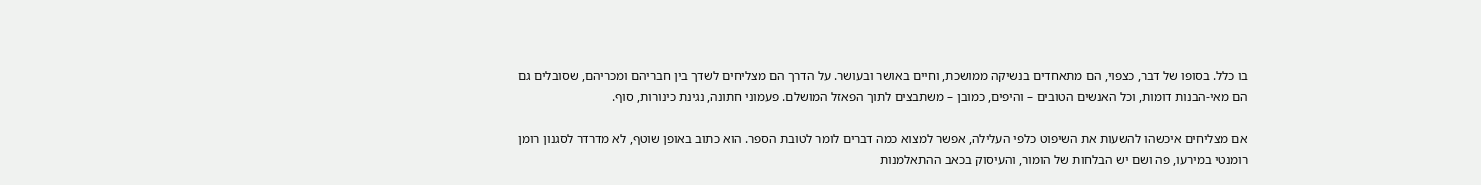בו כלל. בסופו של דבר, כצפוי, הם מתאחדים בנשיקה ממושכת, וחיים באושר ובעושר. על הדרך הם מצליחים לשדך בין חבריהם ומכריהם, שסובלים גם הם מאי-הבנות דומות, וכל האנשים הטובים – והיפים, כמובן – משתבצים לתוך הפאזל המושלם. פעמוני חתונה, נגינת כינורות, סוף.

אם מצליחים איכשהו להשעות את השיפוט כלפי העלילה, אפשר למצוא כמה דברים לומר לטובת הספר. הוא כתוב באופן שוטף, לא מדרדר לסגנון רומן רומנטי במירעו, פה ושם יש הבלחות של הומור, והעיסוק בכאב ההתאלמנות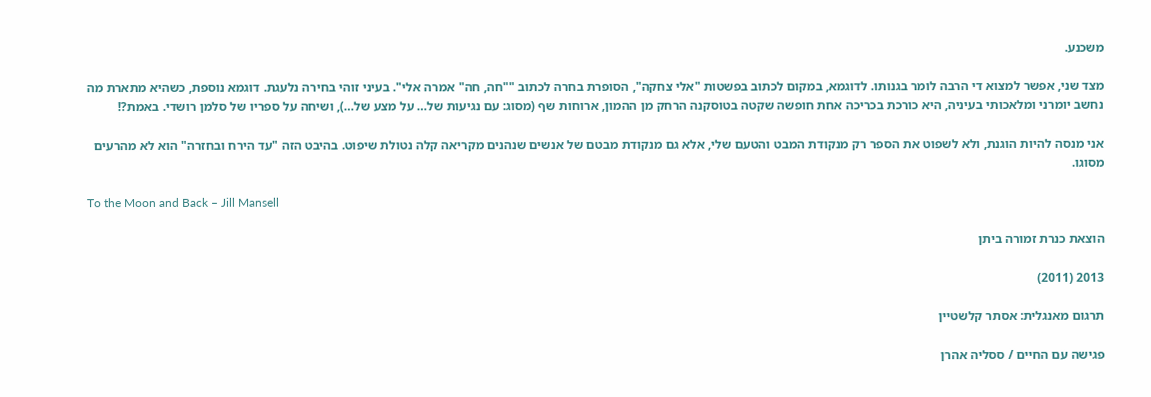משכנע.

מצד שני, אפשר למצוא די הרבה לומר בגנותו. לדוגמא, במקום לכתוב בפשטות "אלי צחקה", הסופרת בחרה לכתוב ""חה, חה" אמרה אלי". בעיני זוהי בחירה נלעגת. דוגמא נוספת, כשהיא מתארת מה נחשב יומרני ומלאכותי בעיניה, היא כורכת בכריכה אחת חופשה שקטה בטוסקנה הרחק מן ההמון, ארוחות שף (מסוג: עם נגיעות של… על מצע של…), ושיחה על ספריו של סלמן רושדי. באמת?!

אני מנסה להיות הוגנת, ולא לשפוט את הספר רק מנקודת המבט והטעם שלי, אלא גם מנקודת מבטם של אנשים שנהנים מקריאה קלה נטולת שיפוט. בהיבט הזה "עד הירח ובחזרה" הוא לא מהרעים מסוגו.

To the Moon and Back – Jill Mansell

הוצאת כנרת זמורה ביתן

2013 (2011)

תרגום מאנגלית: אסתר קלשטיין

פגישה עם החיים / ססליה אהרן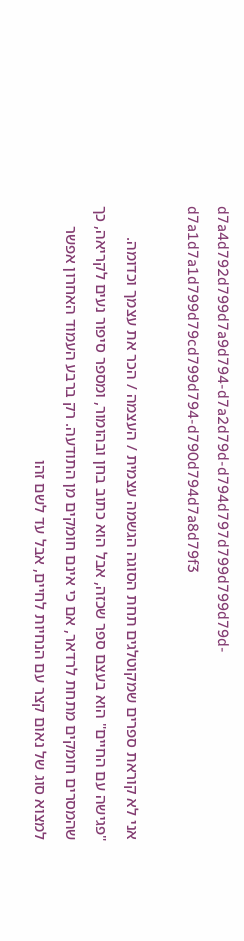d7a4d792d799d7a9d794-d7a2d79d-d794d797d799d799d79d-d7a1d7a1d799d79cd799d794-d790d794d7a8d79f3

אני לא קוראת ספרים שמקוטלגים תחת הסוגה הגשמה עצמית / העצמה / הכר את עצמך וכדומה. "פגישה עם החיים" הוא בעצם ספר שכזה, אבל הוא כתוב בחן ובהומור, ומספר סיפור נעים לקריאה, כך שהמסרים חומקים מתחת לרדאר, אם כי אינם חומקים מן התודעה. רק ברבע העמוד האחרון אפשר למצוא סוג של נאום קצר עם הנחיות לחיים, אבל עד לשם זהו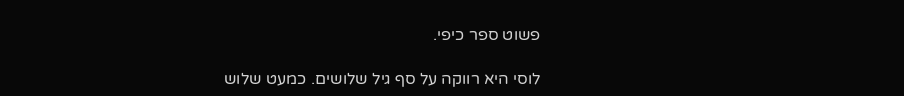פשוט ספר כיפי.

לוסי היא רווקה על סף גיל שלושים. כמעט שלוש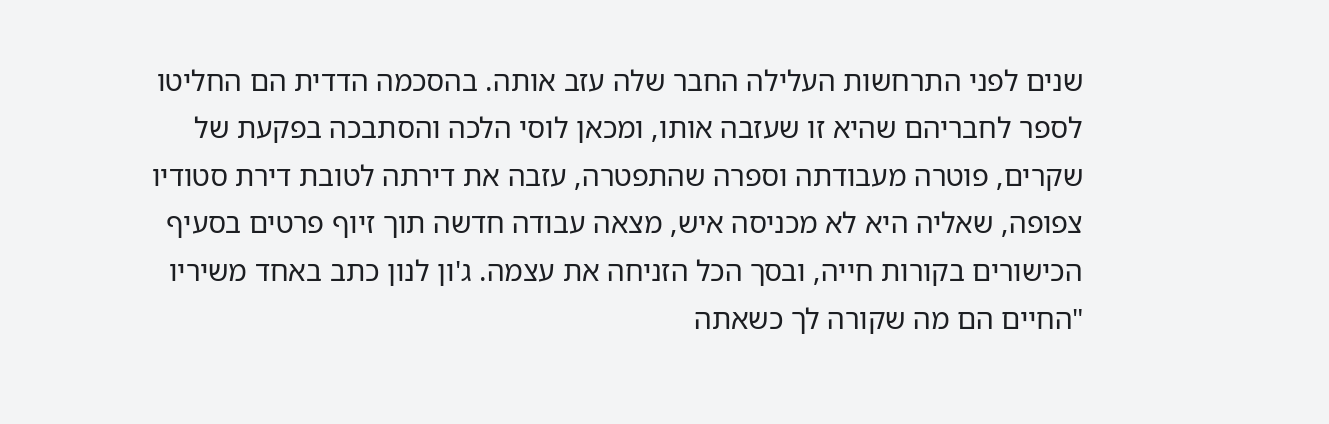שנים לפני התרחשות העלילה החבר שלה עזב אותה. בהסכמה הדדית הם החליטו לספר לחבריהם שהיא זו שעזבה אותו, ומכאן לוסי הלכה והסתבכה בפקעת של שקרים, פוטרה מעבודתה וספרה שהתפטרה, עזבה את דירתה לטובת דירת סטודיו צפופה, שאליה היא לא מכניסה איש, מצאה עבודה חדשה תוך זיוף פרטים בסעיף הכישורים בקורות חייה, ובסך הכל הזניחה את עצמה. ג'ון לנון כתב באחד משיריו "החיים הם מה שקורה לך כשאתה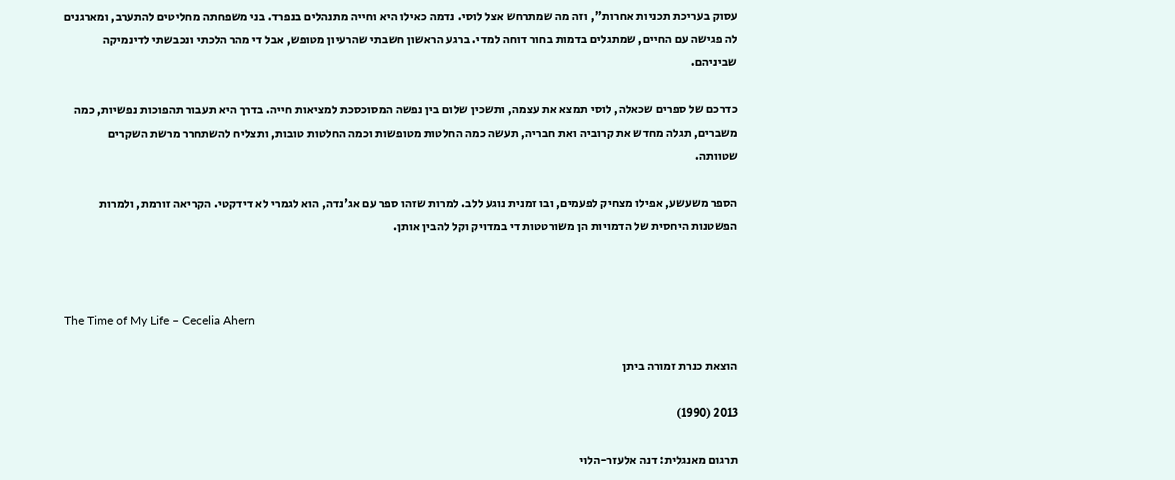עסוק בעריכת תכניות אחרות", וזה מה שמתרחש אצל לוסי. נדמה כאילו היא וחייה מתנהלים בנפרד. בני משפחתה מחליטים להתערב, ומארגנים לה פגישה עם החיים, שמתגלים בדמות בחור דוחה למדי. ברגע הראשון חשבתי שהרעיון מטופש, אבל די מהר הלכתי ונכבשתי לדינמיקה שביניהם.

כדרכם של ספרים שכאלה, לוסי תמצא את עצמה, ותשכין שלום בין נפשה המסוכסכת למציאות חייה. בדרך היא תעבור תהפוכות נפשיות, כמה משברים, תגלה מחדש את קרוביה ואת חבריה, תעשה כמה החלטות מטופשות וכמה החלטות טובות, ותצליח להשתחרר מרשת השקרים שטוותה.

הספר משעשע, אפילו מצחיק לפעמים, ובו זמנית נוגע ללב. למרות שזהו ספר עם אג'נדה, הוא לגמרי לא דידקטי. הקריאה זורמת, ולמרות הפשטנות היחסית של הדמויות הן משורטטות די במדויק וקל להבין אותן.



The Time of My Life – Cecelia Ahern

הוצאת כנרת זמורה ביתן

2013 (1990)

תרגום מאנגלית: דנה אלעזר-הלוי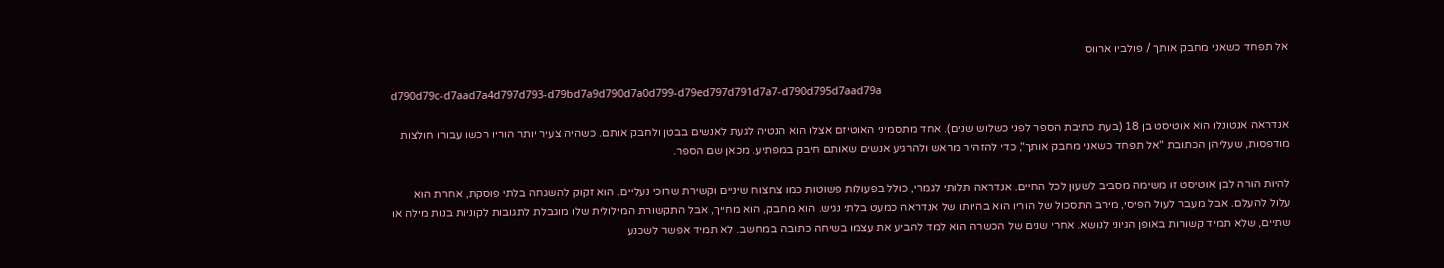אל תפחד כשאני מחבק אותך / פולביו ארווס

d790d79c-d7aad7a4d797d793-d79bd7a9d790d7a0d799-d79ed797d791d7a7-d790d795d7aad79a

אנדראה אנטונלו הוא אוטיסט בן 18 (בעת כתיבת הספר לפני כשלוש שנים). אחד מתסמיני האוטיזם אצלו הוא הנטיה לגעת לאנשים בבטן ולחבק אותם. כשהיה צעיר יותר הוריו רכשו עבורו חולצות מודפסות, שעליהן הכתובת "אל תפחד כשאני מחבק אותך", כדי להזהיר מראש ולהרגיע אנשים שאותם חיבק במפתיע. מכאן שם הספר.

להיות הורה לבן אוטיסט זו משימה מסביב לשעון לכל החיים. אנדראה תלותי לגמרי, כולל בפעולות פשוטות כמו צחצוח שיניים וקשירת שרוכי נעליים. הוא זקוק להשגחה בלתי פוסקת, אחרת הוא עלול להעלם. אבל מעבר לעול הפיסי, מירב התסכול של הוריו הוא בהיותו של אנדראה כמעט בלתי נגיש. הוא מחבק, הוא מחייך, אבל התקשורת המילולית שלו מוגבלת לתגובות לקוניות בנות מילה או שתיים, שלא תמיד קשורות באופן הגיוני לנושא. אחרי שנים של הכשרה הוא למד להביע את עצמו בשיחה כתובה במחשב. לא תמיד אפשר לשכנע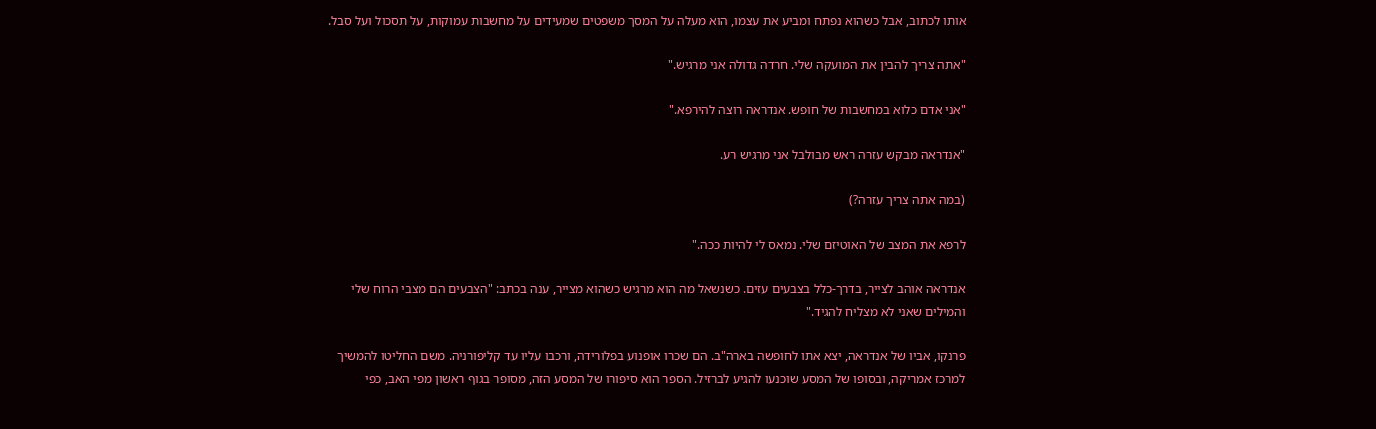אותו לכתוב, אבל כשהוא נפתח ומביע את עצמו, הוא מעלה על המסך משפטים שמעידים על מחשבות עמוקות, על תסכול ועל סבל.

"אתה צריך להבין את המועקה שלי. חרדה גדולה אני מרגיש."

"אני אדם כלוא במחשבות של חופש. אנדראה רוצה להירפא."

"אנדראה מבקש עזרה ראש מבולבל אני מרגיש רע.

(במה אתה צריך עזרה?)

לרפא את המצב של האוטיזם שלי. נמאס לי להיות ככה."

אנדראה אוהב לצייר, בדרך-כלל בצבעים עזים. כשנשאל מה הוא מרגיש כשהוא מצייר, ענה בכתב: "הצבעים הם מצבי הרוח שלי והמילים שאני לא מצליח להגיד."

פרנקו, אביו של אנדראה, יצא אתו לחופשה בארה"ב. הם שכרו אופנוע בפלורידה, ורכבו עליו עד קליפורניה. משם החליטו להמשיך למרכז אמריקה, ובסופו של המסע שוכנעו להגיע לברזיל. הספר הוא סיפורו של המסע הזה, מסופר בגוף ראשון מפי האב, כפי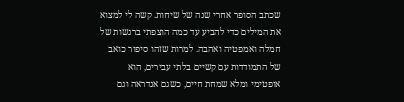שכתב הסופר אחרי שנה של שיחות. קשה לי למצוא את המילים כדי להביע עד כמה הוצפתי ברגשות של חמלה ואמפטיה ואהבה. למרות שזהו סיפור כואב של התמודדות עם קשיים בלתי עבירים, הוא אופטימי ומלא שמחת חיים, כשגם אנדראה וגם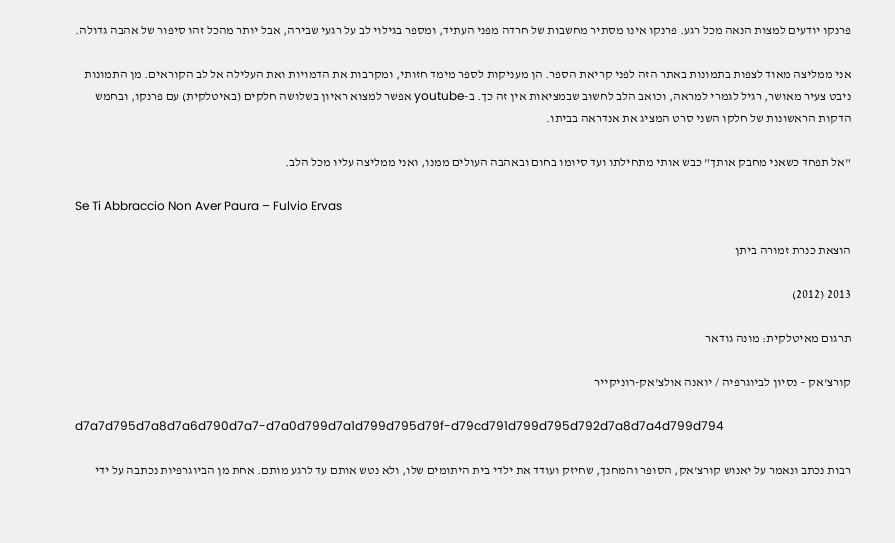פרנקו יודעים למצות הנאה מכל רגע. פרנקו אינו מסתיר מחשבות של חרדה מפני העתיד, ומספר בגילוי לב על רגעי שבירה, אבל יותר מהכל זהו סיפור של אהבה גדולה.

אני ממליצה מאוד לצפות בתמונות באתר הזה לפני קריאת הספר. הן מעניקות לספר מימד חזותי, ומקרבות את הדמויות ואת העלילה אל לב הקוראים. מן התמונות ניבט צעיר מאושר, רגיל לגמרי למראה, וכואב הלב לחשוב שבמציאות אין זה כך. ב-youtube אפשר למצוא ראיון בשלושה חלקים (באיטלקית) עם פרנקו, ובחמש הדקות הראשונות של חלקו השני סרט המציג את אנדראה בביתו.

"אל תפחד כשאני מחבק אותך" כבש אותי מתחילתו ועד סיומו בחום ובאהבה העולים ממנו, ואני ממליצה עליו מכל הלב.

Se Ti Abbraccio Non Aver Paura – Fulvio Ervas

הוצאת כנרת זמורה ביתן

2013 (2012)

תרגום מאיטלקית: מונה גודאר

קורצ'אק – נסיון לביוגרפיה / יואנה אולצ'אק-רוניקייר

d7a7d795d7a8d7a6d790d7a7-d7a0d799d7a1d799d795d79f-d79cd791d799d795d792d7a8d7a4d799d794

רבות נכתב ונאמר על יאנוש קורצ'אק, הסופר והמחנך, שחיזק ועודד את ילדי בית היתומים שלו, ולא נטש אותם עד לרגע מותם. אחת מן הביוגרפיות נכתבה על ידי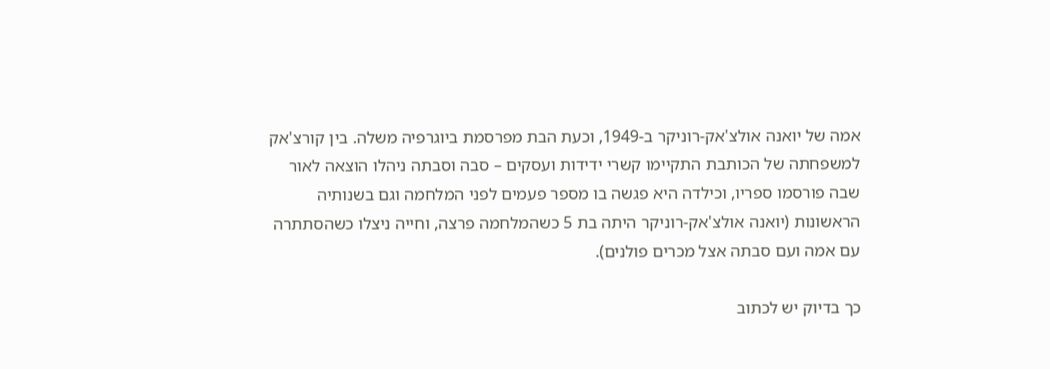אמה של יואנה אולצ'אק-רוניקר ב-1949, וכעת הבת מפרסמת ביוגרפיה משלה. בין קורצ'אק למשפחתה של הכותבת התקיימו קשרי ידידות ועסקים – סבה וסבתה ניהלו הוצאה לאור שבה פורסמו ספריו, וכילדה היא פגשה בו מספר פעמים לפני המלחמה וגם בשנותיה הראשונות (יואנה אולצ'אק-רוניקר היתה בת 5 כשהמלחמה פרצה, וחייה ניצלו כשהסתתרה עם אמה ועם סבתה אצל מכרים פולנים).

כך בדיוק יש לכתוב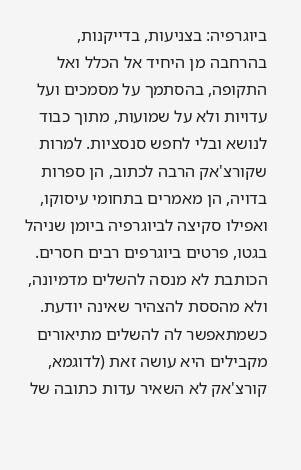ביוגרפיה: בצניעות, בדייקנות, בהרחבה מן היחיד אל הכלל ואל התקופה, בהסתמך על מסמכים ועל עדויות ולא על שמועות, מתוך כבוד לנושא ובלי לחפש סנסציות. למרות שקורצ'אק הרבה לכתוב, הן ספרות בדויה, הן מאמרים בתחומי עיסוקו, ואפילו סקיצה לביוגרפיה ביומן שניהל בגטו, פרטים ביוגרפים רבים חסרים. הכותבת לא מנסה להשלים מדמיונה, ולא מהססת להצהיר שאינה יודעת. כשמתאפשר לה להשלים מתיאורים מקבילים היא עושה זאת (לדוגמא, קורצ'אק לא השאיר עדות כתובה של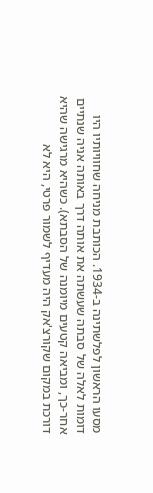מסעו הראשון לפלשתינה ב-1934. הכותבת מניחה שחוויותיו היו דומות לאלה של סבתה שעשתה את אותה דרך באותה אניה שנתיים אחר-כך, ומביאה קטעים מיומנה של הסבתא). כשהיא מרגישה שהיא דורכת במקום שקורצ'אק היה מעדיף לשמור פרטי, היא לא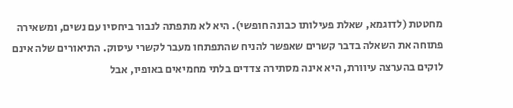מחטטת (לדוגמא, שאלת פעילותו כבונה חופשי). היא לא מתפתה לנבור ביחסיו עם נשים, ומשאירה פתוחה את השאלה בדבר קשרים שאפשר להניח שהתפתחו מעבר לקשרי עיסוק. התיאורים שלה אינם לוקים בהערצה עיוורת, היא אינה מסתירה צדדים בלתי מחמיאים באופיו, אבל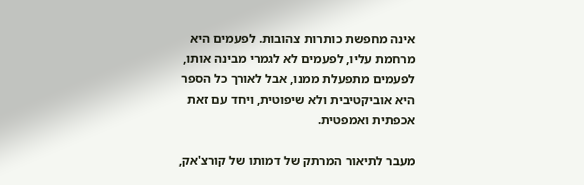אינה מחפשת כותרות צהובות. לפעמים היא מרחמת עליו, לפעמים לא לגמרי מבינה אותו, לפעמים מתפעלת ממנו, אבל לאורך כל הספר היא אוביקטיבית ולא שיפוטית, ויחד עם זאת אכפתית ואמפטית.

מעבר לתיאור המרתק של דמותו של קורצ'אק,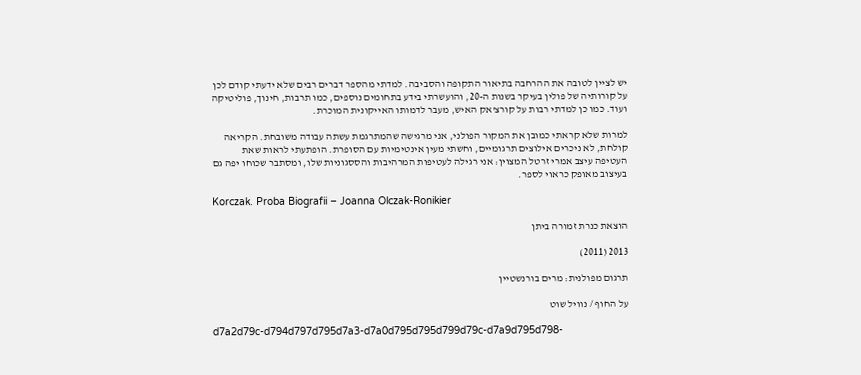יש לציין לטובה את ההרחבה בתיאור התקופה והסביבה. למדתי מהספר דברים רבים שלא ידעתי קודם לכן על קורותיה של פולין בעיקר בשנות ה-20, והועשרתי בידע בתחומים נוספים, כמו תרבות, חינוך, פוליטיקה ועוד. כמו כן למדתי רבות על קורצ'אק האיש, מעבר לדמותו האייקונית המוכרת.

למרות שלא קראתי כמובן את המקור הפולני, אני מרגישה שהמתרגמת עשתה עבודה משובחת. הקריאה קולחת, לא ניכרים אילוצים תרגומיים, וחשתי מעין אינטימיות עם הסופרת. הופתעתי לראות שאת העטיפה עיצב אמרי זרטל המצוין: אני רגילה לעטיפות המרהיבות והססגוניות שלו, ומסתבר שכוחו יפה גם בעיצוב מאופק כראוי לספר.

Korczak. Proba Biografii – Joanna Olczak-Ronikier

הוצאת כנרת זמורה ביתן

2013 (2011)

תרגום מפולנית: מרים בורנשטיין

על החוף / נוויל שוט

d7a2d79c-d794d797d795d7a3-d7a0d795d795d799d79c-d7a9d795d798-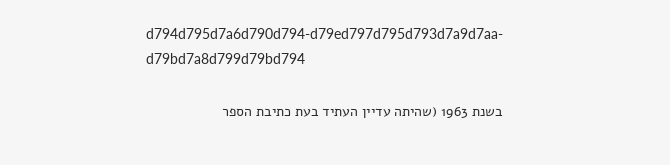d794d795d7a6d790d794-d79ed797d795d793d7a9d7aa-d79bd7a8d799d79bd794

בשנת 1963 (שהיתה עדיין העתיד בעת כתיבת הספר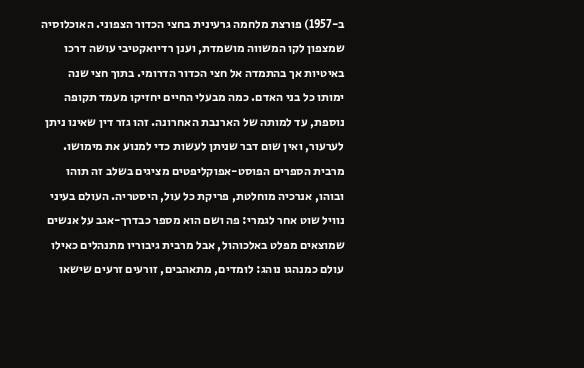ב-1957) פורצת מלחמה גרעינית בחצי הכדור הצפוני. האוכלוסיה שמצפון לקו המשווה מושמדת, וענן רדיואקטיבי עושה דרכו באיטיות אך בהתמדה אל חצי הכדור הדרומי. בתוך חצי שנה ימותו כל בני האדם. כמה מבעלי החיים יחזיקו מעמד תקופה נוספת, עד למותה של הארנבת האחרונה. זהו גזר דין שאינו ניתן לערעור, ואין שום דבר שניתן לעשות כדי למנוע את מימושו. מרבית הספרים הפוסט-אפוקליפטים מציגים בשלב זה תוהו ובוהו, אנרכיה מוחלטת, פריקת כל עול, היסטריה. העולם בעיני נוויל שוט אחר לגמרי: פה ושם הוא מספר כבדרך-אגב על אנשים שמוצאים מפלט באלכוהול, אבל מרבית גיבוריו מתנהלים כאילו עולם כמנהגו נוהג: לומדים, מתאהבים, זורעים זרעים שישאו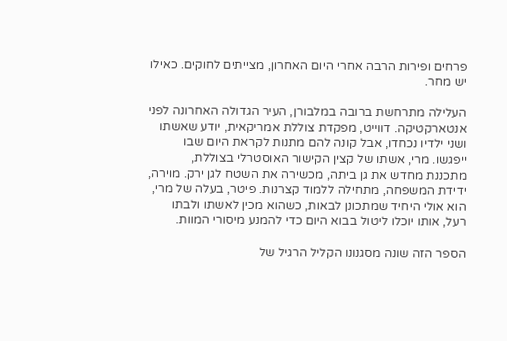פרחים ופירות הרבה אחרי היום האחרון, מצייתים לחוקים. כאילו יש מחר.

העלילה מתרחשת ברובה במלבורן, העיר הגדולה האחרונה לפני אנטארקטיקה. דווייט, מפקדת צוללת אמריקאית, יודע שאשתו ושני ילדיו נכחדו, אבל קונה להם מתנות לקראת היום שבו ייפגשו. מרי, אשתו של קצין הקישור האוסטרלי בצוללת, מתכננת מחדש את גן ביתה, מכשירה את השטח לגן ירק. מוירה, ידידת המשפחה, מתחילה ללמוד קצרנות. פיטר, בעלה של מרי, הוא אולי היחיד שמתכונן לבאות, כשהוא מכין לאשתו ולבתו רעל, אותו יוכלו ליטול בבוא היום כדי להמנע מיסורי המוות.

הספר הזה שונה מסגנונו הקליל הרגיל של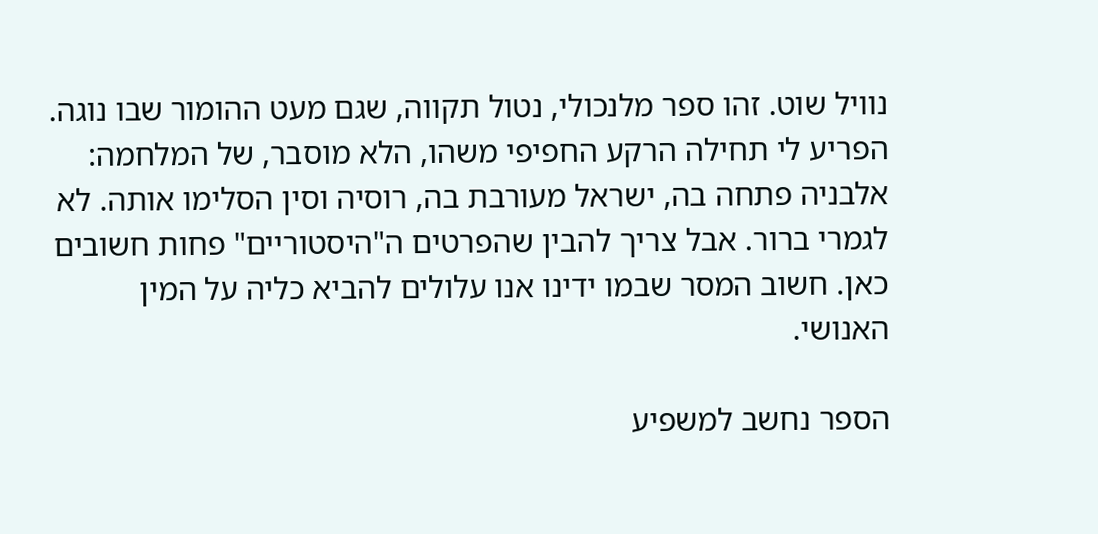נוויל שוט. זהו ספר מלנכולי, נטול תקווה, שגם מעט ההומור שבו נוגה. הפריע לי תחילה הרקע החפיפי משהו, הלא מוסבר, של המלחמה: אלבניה פתחה בה, ישראל מעורבת בה, רוסיה וסין הסלימו אותה. לא לגמרי ברור. אבל צריך להבין שהפרטים ה"היסטוריים" פחות חשובים כאן. חשוב המסר שבמו ידינו אנו עלולים להביא כליה על המין האנושי.

הספר נחשב למשפיע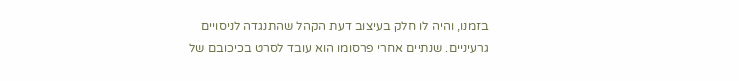בזמנו, והיה לו חלק בעיצוב דעת הקהל שהתנגדה לניסויים גרעיניים. שנתיים אחרי פרסומו הוא עובד לסרט בכיכובם של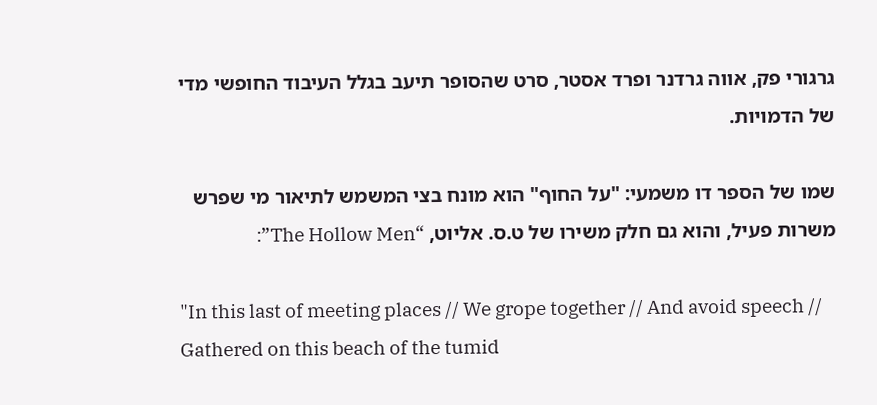גרגורי פק, אווה גרדנר ופרד אסטר, סרט שהסופר תיעב בגלל העיבוד החופשי מדי של הדמויות.

שמו של הספר דו משמעי: "על החוף" הוא מונח בצי המשמש לתיאור מי שפרש משרות פעיל, והוא גם חלק משירו של ט.ס. אליוט, “The Hollow Men”:

"In this last of meeting places // We grope together // And avoid speech // Gathered on this beach of the tumid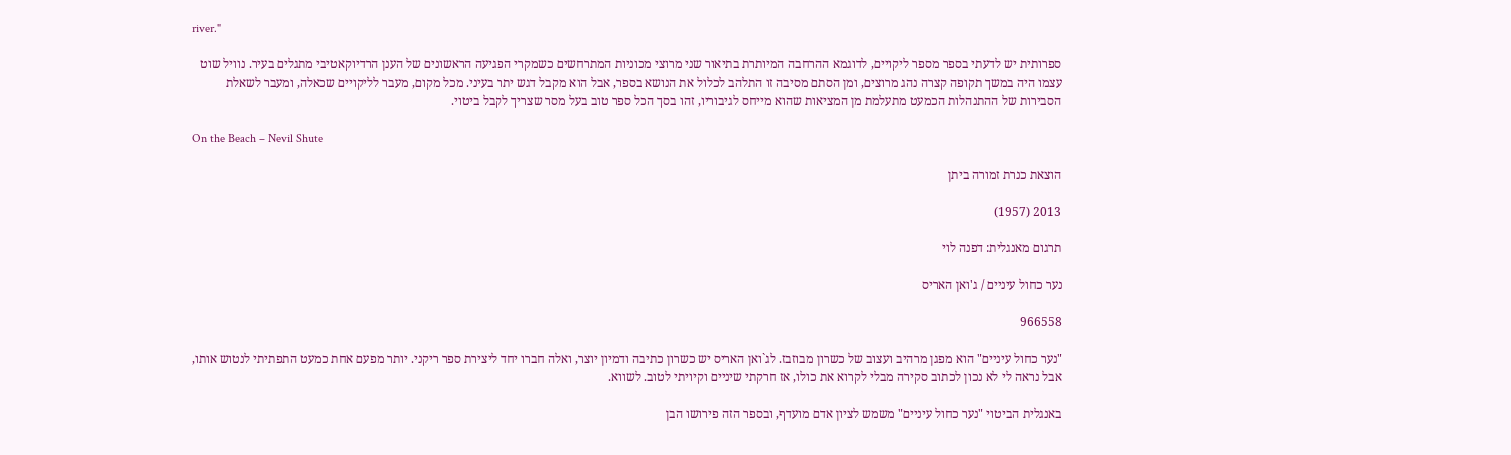river."

ספרותית יש לדעתי בספר מספר ליקויים, לדוגמא ההרחבה המיותרת בתיאור שני מרוצי מכוניות המתרחשים כשמקרי הפגיעה הראשונים של הענן הרדיוקאטיבי מתגלים בעיר. נוויל שוט עצמו היה במשך תקופה קצרה נהג מרוצים, ומן הסתם מסיבה זו התלהב לכלול את הנושא בספר, אבל הוא מקבל דגש יתר בעיני. מכל מקום, מעבר לליקויים שכאלה, ומעבר לשאלת הסבירות של ההתנהלות הכמעט מתעלמת מן המציאות שהוא מייחס לגיבוריו, זהו בסך הכל ספר טוב בעל מסר שצריך לקבל ביטוי.

On the Beach – Nevil Shute

הוצאת כנרת זמורה ביתן

2013 (1957)

תרגום מאנגלית: דפנה לוי

נער כחול עיניים / ג'ואן האריס

966558

"נער כחול עיניים" הוא מפגן מרהיב ועצוב של כשרון מבוזבז. לג`ואן האריס יש כשרון כתיבה ודמיון יוצר, ואלה חברו יחד ליצירת ספר ריקני. יותר מפעם אחת כמעט התפתיתי לנטוש אותו, אבל נראה לי לא נכון לכתוב סקירה מבלי לקרוא את כולו, אז חרקתי שיניים וקיויתי לטוב. לשווא.

באנגלית הביטוי "נער כחול עיניים" משמש לציון אדם מועדף, ובספר הזה פירושו הבן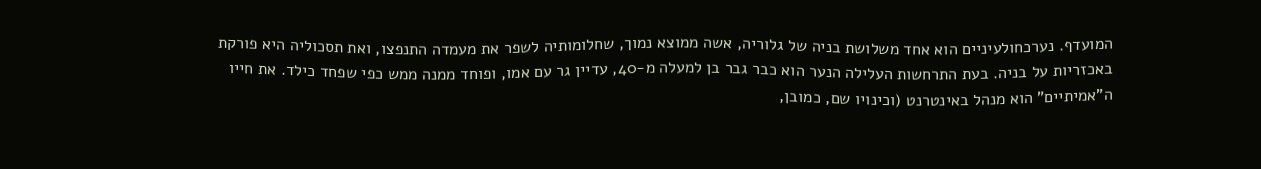המועדף. נערכחולעיניים הוא אחד משלושת בניה של גלוריה, אשה ממוצא נמוך, שחלומותיה לשפר את מעמדה התנפצו, ואת תסכוליה היא פורקת באכזריות על בניה. בעת התרחשות העלילה הנער הוא כבר גבר בן למעלה מ-40, עדיין גר עם אמו, ופוחד ממנה ממש כפי שפחד כילד. את חייו ה"אמיתיים" הוא מנהל באינטרנט (וכינויו שם, כמובן,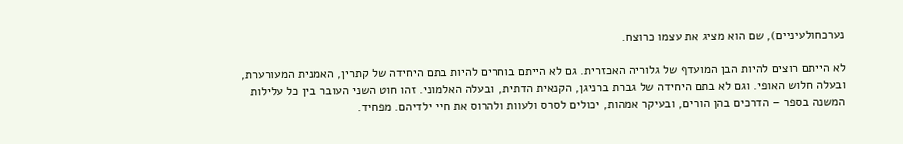נערכחולעיניים), שם הוא מציג את עצמו כרוצח.

לא הייתם רוצים להיות הבן המועדף של גלוריה האכזרית. גם לא הייתם בוחרים להיות בתם היחידה של קתרין, האמנית המעורערת, ובעלה חלוש האופי. וגם לא בתם היחידה של גברת ברניגן, הקנאית הדתית, ובעלה האלמוני. זהו חוט השני העובר בין כל עלילות המשנה בספר – הדרכים בהן הורים, ובעיקר אמהות, יכולים לסרס ולעוות ולהרוס את חיי ילדיהם. מפחיד.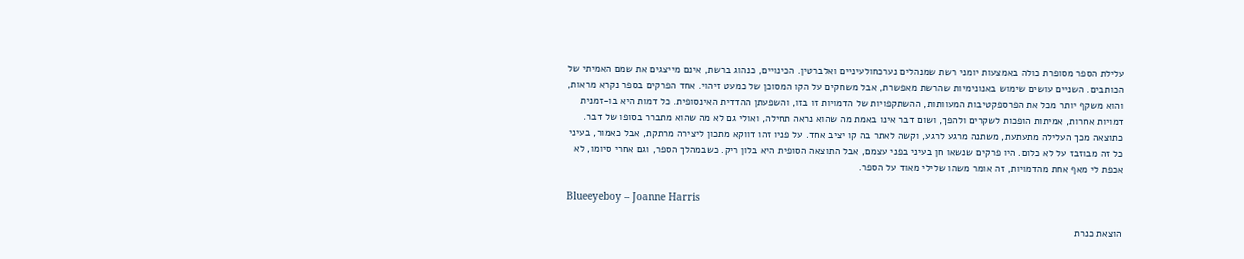עלילת הספר מסופרת כולה באמצעות יומני רשת שמנהלים נערכחולעיניים ואלברטין. הכינויים, כנהוג ברשת, אינם מייצגים את שמם האמיתי של הכותבים. השניים עושים שימוש באנונימיות שהרשת מאפשרת, אבל משחקים על הקו המסוכן של כמעט זיהוי. אחד הפרקים בספר נקרא מראות, והוא משקף יותר מכל את הפרספקטיבות המעוותות, ההשתקפויות של הדמויות זו בזו, והשפעתן ההדדית האינסופית. כל דמות היא בו-זמנית דמויות אחרות, אמיתות הופכות לשקרים ולהפך, ושום דבר אינו באמת מה שהוא נראה תחילה, ואולי גם לא מה שהוא מתברר בסופו של דבר. כתוצאה מכך העלילה מתעתעת, משתנה מרגע לרגע, וקשה לאתר בה קו יציב אחד. על פניו זהו דווקא מתכון ליצירה מרתקת, אבל כאמור, בעיני כל זה מבוזבז על לא כלום. היו פרקים שנשאו חן בעיני בפני עצמם, אבל התוצאה הסופית היא בלון ריק. כשבמהלך הספר, וגם אחרי סיומו, לא אכפת לי מאף אחת מהדמויות, זה אומר משהו שלילי מאוד על הספר.

Blueeyeboy – Joanne Harris

הוצאת כנרת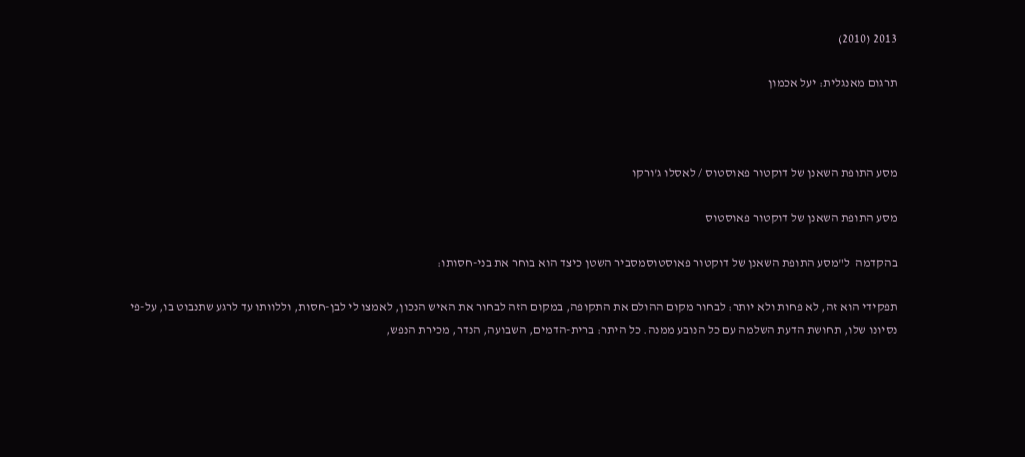2013 (2010)

תרגום מאנגלית: יעל אכמון



מסע התופת השאנן של דוקטור פאוסטוס / לאסלו ג'ורקו

מסע התופת השאנן של דוקטור פאוסטוס

בהקדמה  ל"מסע התופת השאנן של דוקטור פאוסטוסמסביר השטן כיצד הוא בוחר את בני-חסותו:

תפקידי הוא זה, לא פחות ולא יותר: לבחור מקום ההולם את התקופה, במקום הזה לבחור את האיש הנכון, לאמצו לי לבן-חסות, וללוותו עד לרגע שתנבוט בו, על-פי נסיונו שלו, תחושת הדעת השלמה עם כל הנובע ממנה. כל היתר: ברית-הדמים, השבועה, הנדר, מכירת הנפש,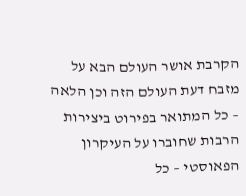הקרבת אושר העולם הבא על מזבח דעת העולם הזה וכן הלאה – כל המתואר בפירוט ביצירות הרבות שחוברו על העיקרון הפאוסטי – כל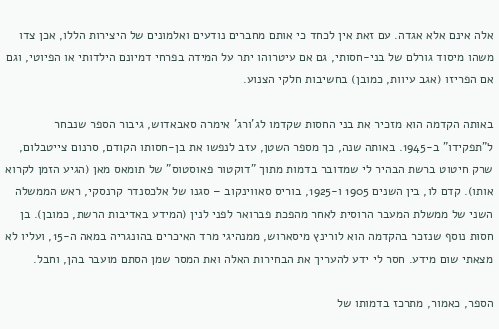אלה אינם אלא אגדה. עם זאת אין לכחד כי אותם מחברים נודעים ואלמונים של היצירות הללו, אכן צדו משהו מיסוד גורלם של בני-חסותי, גם אם עיטרוהו יתר על המידה בפרחי דמיונם הילדותי או הפיוטי, וגם אם הפריזו (אגב עיוות, כמובן) בחשיבות חלקי הצנוע.

באותה הקדמה הוא מזכיר את בני החסות שקדמו לג'ורג' אימרה סאבאדוש, גיבור הספר שנבחר ל"תפקידו" ב-1945. באותה שנה, כך מספר השטן, עזב לנפשו את בן-חסותו הקודם, סרנום צייטבלום, שרק חיטוט ברשת הבהיר לי שמדובר בדמות מתוך "דוקטור פאוסטוס" של תומאס מאן (הגיע הזמן לקרוא אותו). קדם לו, בין השנים 1905 ו-1925, בוריס סאווינקוב – סגנו של אלכסנדר קרנסקי, ראש הממשלה השני של ממשלת המעבר הרוסית לאחר מהפכת פברואר לפני לנין (המידע באדיבות הרשת, כמובן). בן חסות נוסף שנזכר בהקדמה הוא לורינץ מיסארוש, ממנהיגי מרד האיכרים בהונגריה במאה ה-15, ועליו לא מצאתי שום מידע. חסר לי ידע להעריך את הבחירות האלה ואת המסר שמן הסתם מועבר בהן, וחבל.

הספר, כאמור, מתרכז בדמותו של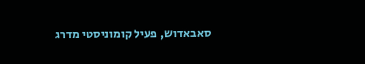סאבאדוש, פעיל קומוניסטי מדרג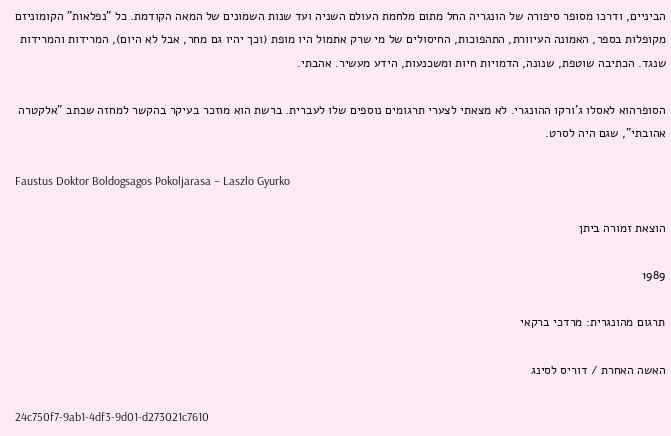הביניים, ודרכו מסופר סיפורה של הונגריה החל מתום מלחמת העולם השניה ועד שנות השמונים של המאה הקודמת. כל "נפלאות" הקומוניזם מקופלות בספר, האמונה העיוורת, התהפוכות, החיסולים של מי שרק אתמול היו מופת (וכך יהיו גם מחר, אבל לא היום), המרידות והמרידות שנגד. הכתיבה שוטפת, שנונה, הדמויות חיות ומשכנעות, הידע מעשיר. אהבתי.

הסופרהוא לאסלו ג'ורקו ההונגרי. לא מצאתי לצערי תרגומים נוספים שלו לעברית. ברשת הוא מוזכר בעיקר בהקשר למחזה שכתב "אלקטרה אהובתי", שגם היה לסרט.

Faustus Doktor Boldogsagos Pokoljarasa – Laszlo Gyurko

הוצאת זמורה ביתן

1989

תרגום מהונגרית: מרדכי ברקאי

האשה האחרת / דוריס לסינג

24c750f7-9ab1-4df3-9d01-d273021c7610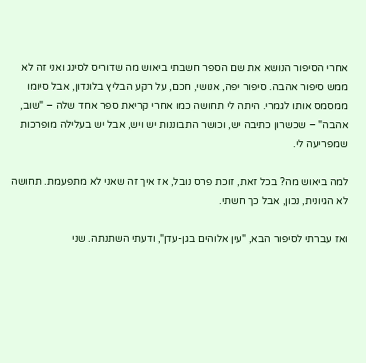אחרי הסיפור הנושא את שם הספר חשבתי ביאוש מה שדוריס לסינג ואני זה לא ממש סיפור אהבה. סיפור יפה, אנושי, חכם, על רקע הבליץ בלונדון, אבל סיומו ממסמס אותו לגמרי. היתה לי תחושה כמו אחרי קריאת ספר אחד שלה – "שוב, אהבה" – שכשרון כתיבה יש, וכושר התבוננות יש ויש, אבל יש בעלילה מופרכות שמפריעה לי.

למה ביאוש מה? בכל זאת, זוכת פרס נובל, אז איך זה שאני לא מתפעמת. תחושה לא הגיונית, נכון, אבל כך חשתי.

ואז עברתי לסיפור הבא, "עין אלוהים בגן-עדן", ודעתי השתנתה. שני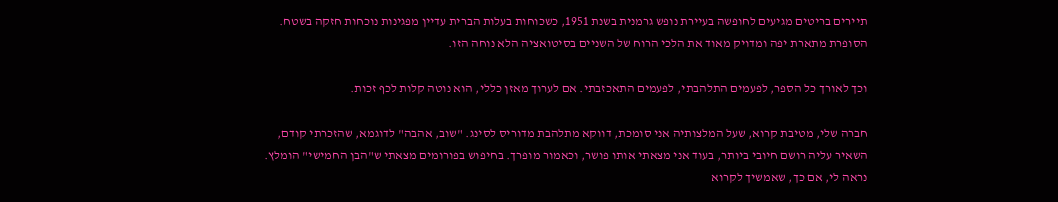תיירים בריטים מגיעים לחופשה בעיירת נופש גרמנית בשנת 1951, כשכוחות בעלות הברית עדיין מפגינות נוכחות חזקה בשטח. הסופרת מתארת יפה ומדויק מאוד את הלכי הרוח של השניים בסיטואציה הלא נוחה הזו.

וכך לאורך כל הספר, לפעמים התלהבתי, לפעמים התאכזבתי. אם לערוך מאזן כללי, הוא נוטה קלות לכף זכות.

חברה שלי, מטיבת קרוא, שעל המלצותיה אני סומכת, דווקא מתלהבת מדוריס לסינג. "שוב, אהבה" לדוגמא, שהזכרתי קודם, השאיר עליה רושם חיובי ביותר, בעוד אני מצאתי אותו פושר, וכאמור מופרך. בחיפוש בפורומים מצאתי ש"הבן החמישי" הומלץ. נראה לי, אם כך, שאמשיך לקרוא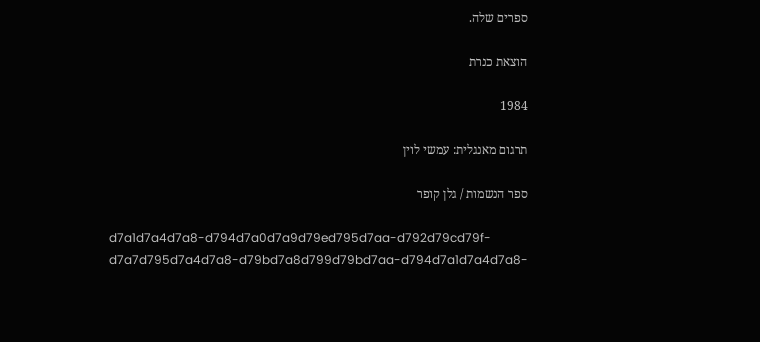ספרים שלה.

הוצאת כנרת

1984

תרגום מאנגלית: עמשי לוין

ספר הנשמות / גלן קופר

d7a1d7a4d7a8-d794d7a0d7a9d79ed795d7aa-d792d79cd79f-d7a7d795d7a4d7a8-d79bd7a8d799d79bd7aa-d794d7a1d7a4d7a8-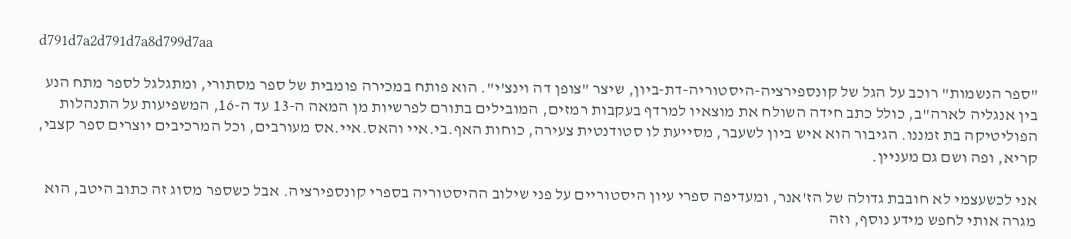d791d7a2d791d7a8d799d7aa

"ספר הנשמות" רוכב על הגל של קונספירציה-היסטוריה-דת-ביון, שיצר "צופן דה וינצ'י". הוא פותח במכירה פומבית של ספר מסתורי, ומתגלגל לספר מתח הנע בין אנגליה לארה"ב, כולל כתב חידה השולח את מוצאיו למרדף בעקבות רמזים, המובילים בתורם לפרשיות מן המאה ה-13 עד ה-16, המשפיעות על התנהלות הפוליטיקה בת זמננו. הגיבור הוא איש ביון לשעבר, מסייעת לו סטודנטית צעירה, כוחות האף.בי.איי והאס.איי.אס מעורבים, וכל המרכיבים יוצרים ספר קצבי, קריא, ופה ושם גם מעניין.

אני לכשעצמי לא חובבת גדולה של הז'אנר, ומעדיפה ספרי עיון היסטוריים על פני שילוב ההיסטוריה בספרי קונספירציה. אבל כשספר מסוג זה כתוב היטב, הוא מגרה אותי לחפש מידע נוסף, וזה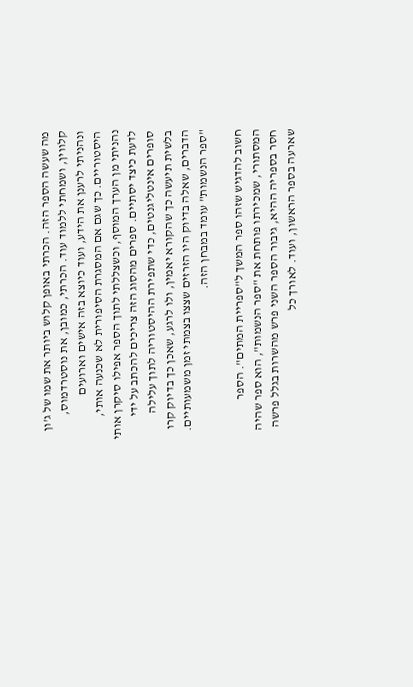מה שעשה הספר הזה. הכרתי באופן קלוש ביותר את שמו של ג'ון קלווין, ושמחתי ללמוד עוד. הכרתי, כמובן, את נוסטרדמוס, ונהניתי לרענן את הידע, ועוד כיוצא בזה אישים וארועים היסטוריים. כך שגם אם המסגרת הסיפורית לא שכנעה אותי, נהניתי מן הערך המוסף, וכשצללתי לתוך הספר אפילו סיקרן אותי לדעת כיצד יסתיים. ספרים מהסוג הזה צריכים להכתב על ידי סופרים אינטליגנטים, כדי שתפירת ההיסטוריה לתוך עלילה בלשית תיעשה כך שהקורא יאמין, ולו לרגע, שאכן כך בדיוק קרו הדברים, שאלה בדיוק היו הזרזים שצצו בצמתי זמן משמעותיים. "ספר הנשמות" עומד במבחן הזה.

חשוב להדגיש שזהו ספר המשך ל"ספריית המתים". הספר המסתורי, שמכירתו פותחת את "ספר הנשמות", הוא ספר שהיה חסר בספריה ההיא, גיבור הספר השני פרש מהשרות בגלל פרשה שארעה בספר הראשון, ועוד. לאורך כל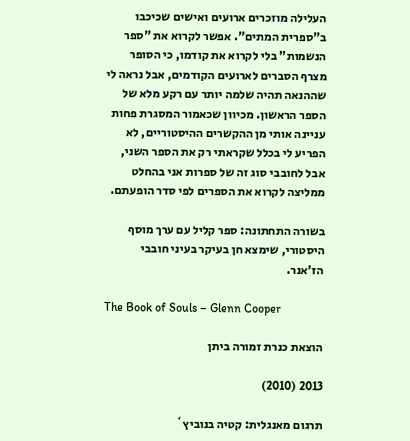העלילה מוזכרים ארועים ואישים שכיכבו ב"ספרית המתים". אפשר לקרוא את "ספר הנשמות" בלי לקרוא את קודמו, כי הסופר מצרף הסברים לארועים הקודמים, אבל נראה לי שההנאה תהיה שלמה יותר עם רקע מלא של הספר הראשון. מכיוון שכאמור המסגרת פחות עניינה אותי מן ההקשרים ההיסטוריים, לא הפריע לי בכלל שקראתי רק את הספר השני, אבל לחובבי סוג זה של ספרות אני בהחלט ממליצה לקרוא את הספרים לפי סדר הופעתם.

בשורה התחתונה: ספר קליל עם ערך מוסף היסטורי, שימצא חן בעיקר בעיני חובבי הז'אנר.

The Book of Souls – Glenn Cooper

הוצאת כנרת זמורה ביתן

2013 (2010)

תרגום מאנגלית: קטיה בנוביץ`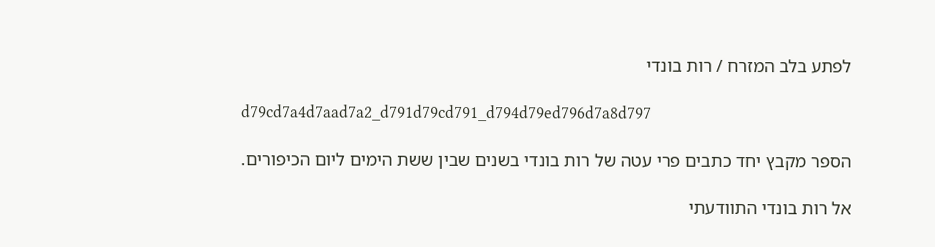לפתע בלב המזרח / רות בונדי

d79cd7a4d7aad7a2_d791d79cd791_d794d79ed796d7a8d797

הספר מקבץ יחד כתבים פרי עטה של רות בונדי בשנים שבין ששת הימים ליום הכיפורים.

אל רות בונדי התוודעתי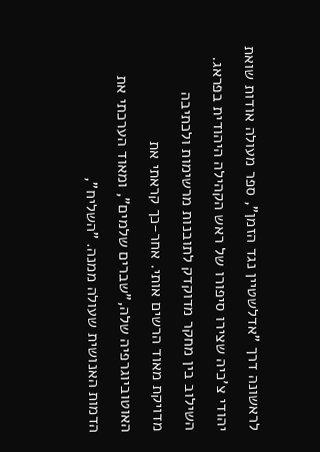לראשונה דרך "אדלשטיין נגד הזמן", ספר מעולה אודות שואת יהודי צ'כיה שצירו סיפורו של ראש הקהילה היהודית בפראג. השילוב בין מחקר מדוקדק לתובנות מרשימות ולכתיבה מדויקת מאוד הרשים אותי. אחר-כך קראתי את האוטוביוגרפיה שלה,"שברים שלמים", ומאוד הערכתי את הדמות האנושית שעולה ממנה. "השליח",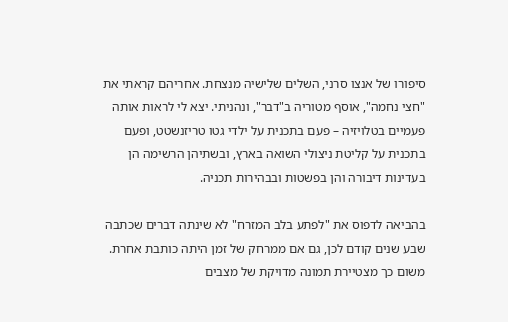סיפורו של אנצו סרני, השלים שלישיה מנצחת. אחריהם קראתי את "חצי נחמה", אוסף מטוריה ב"דבר", ונהניתי. יצא לי לראות אותה פעמיים בטלויזיה – פעם בתכנית על ילדי גטו טריזנשטט, ופעם בתכנית על קליטת ניצולי השואה בארץ, ובשתיהן הרשימה הן בעדינות דיבורה והן בפשטות ובבהירות תכניה.

בהביאה לדפוס את "לפתע בלב המזרח" לא שינתה דברים שכתבה שבע שנים קודם לכן, גם אם ממרחק של זמן היתה כותבת אחרת. משום כך מצטיירת תמונה מדויקת של מצבים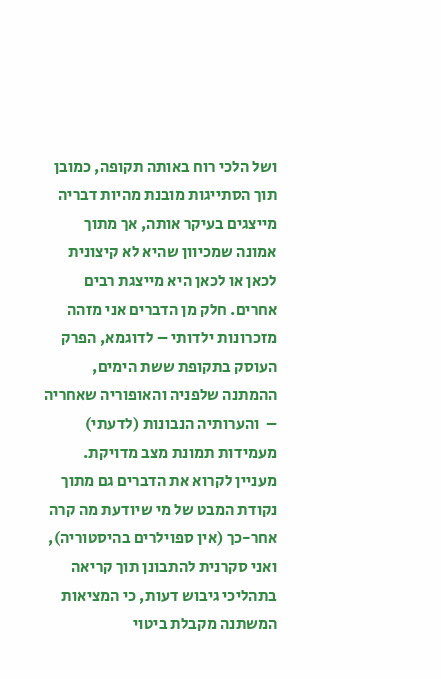ושל הלכי רוח באותה תקופה, כמובן תוך הסתייגות מובנת מהיות דבריה מייצגים בעיקר אותה, אך מתוך אמונה שמכיוון שהיא לא קיצונית לכאן או לכאן היא מייצגת רבים אחרים. חלק מן הדברים אני מזהה מזכרונות ילדותי – לדוגמא, הפרק העוסק בתקופת ששת הימים, ההמתנה שלפניה והאופוריה שאחריה –  והערותיה הנבונות (לדעתי) מעמידות תמונת מצב מדויקת. מעניין לקרוא את הדברים גם מתוך נקודת המבט של מי שיודעת מה קרה אחר-כך (אין ספוילרים בהיסטוריה), ואני סקרנית להתבונן תוך קריאה בתהליכי גיבוש דעות, כי המציאות המשתנה מקבלת ביטוי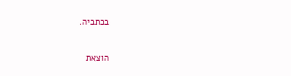בכתביה.

הוצאת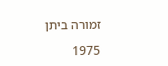זמורה ביתן

1975